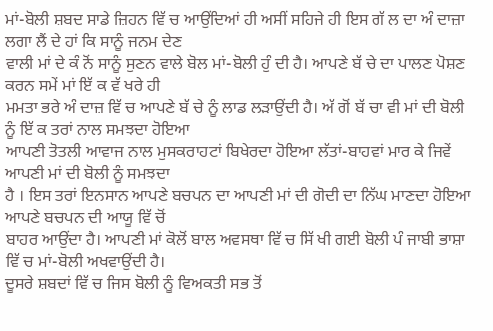ਮਾਂ-ਬੋਲੀ ਸ਼ਬਦ ਸਾਡੇ ਜ਼ਿਹਨ ਵਿੱ ਚ ਆਉਂਦਿਆਂ ਹੀ ਅਸੀਂ ਸਹਿਜੇ ਹੀ ਇਸ ਗੱ ਲ ਦਾ ਅੰ ਦਾਜ਼ਾ ਲਗਾ ਲੈਂ ਦੇ ਹਾਂ ਕਿ ਸਾਨੂੰ ਜਨਮ ਦੇਣ
ਵਾਲੀ ਮਾਂ ਦੇ ਕੰ ਨੋਂ ਸਾਨੂੰ ਸੁਣਨ ਵਾਲੇ ਬੋਲ ਮਾਂ-ਬੋਲੀ ਹੁੰ ਦੀ ਹੈ। ਆਪਣੇ ਬੱ ਚੇ ਦਾ ਪਾਲਣ ਪੋਸ਼ਣ ਕਰਨ ਸਮੇਂ ਮਾਂ ਇੱ ਕ ਵੱ ਖਰੇ ਹੀ
ਮਮਤਾ ਭਰੇ ਅੰ ਦਾਜ਼ ਵਿੱ ਚ ਆਪਣੇ ਬੱ ਚੇ ਨੂੰ ਲਾਡ ਲੜਾਉਂਦੀ ਹੈ। ਅੱ ਗੋਂ ਬੱ ਚਾ ਵੀ ਮਾਂ ਦੀ ਬੋਲੀ ਨੂੰ ਇੱ ਕ ਤਰਾਂ ਨਾਲ ਸਮਝਦਾ ਹੋਇਆ
ਆਪਣੀ ਤੋਤਲੀ ਆਵਾਜ ਨਾਲ ਮੁਸਕਰਾਹਟਾਂ ਬਿਖੇਰਦਾ ਹੋਇਆ ਲੱਤਾਂ-ਬਾਹਵਾਂ ਮਾਰ ਕੇ ਜਿਵੇਂ ਆਪਣੀ ਮਾਂ ਦੀ ਬੋਲੀ ਨੂੰ ਸਮਝਦਾ
ਹੈ । ਇਸ ਤਰਾਂ ਇਨਸਾਨ ਆਪਣੇ ਬਚਪਨ ਦਾ ਆਪਣੀ ਮਾਂ ਦੀ ਗੋਦੀ ਦਾ ਨਿੱਘ ਮਾਣਦਾ ਹੋਇਆ ਆਪਣੇ ਬਚਪਨ ਦੀ ਆਯੂ ਵਿੱ ਚੋਂ
ਬਾਹਰ ਆਉਂਦਾ ਹੈ। ਆਪਣੀ ਮਾਂ ਕੋਲੋਂ ਬਾਲ ਅਵਸਥਾ ਵਿੱ ਚ ਸਿੱ ਖੀ ਗਈ ਬੋਲੀ ਪੰ ਜਾਬੀ ਭਾਸ਼ਾ ਵਿੱ ਚ ਮਾਂ-ਬੋਲੀ ਅਖਵਾਉਂਦੀ ਹੈ।
ਦੂਸਰੇ ਸ਼ਬਦਾਂ ਵਿੱ ਚ ਜਿਸ ਬੋਲੀ ਨੂੰ ਵਿਅਕਤੀ ਸਭ ਤੋਂ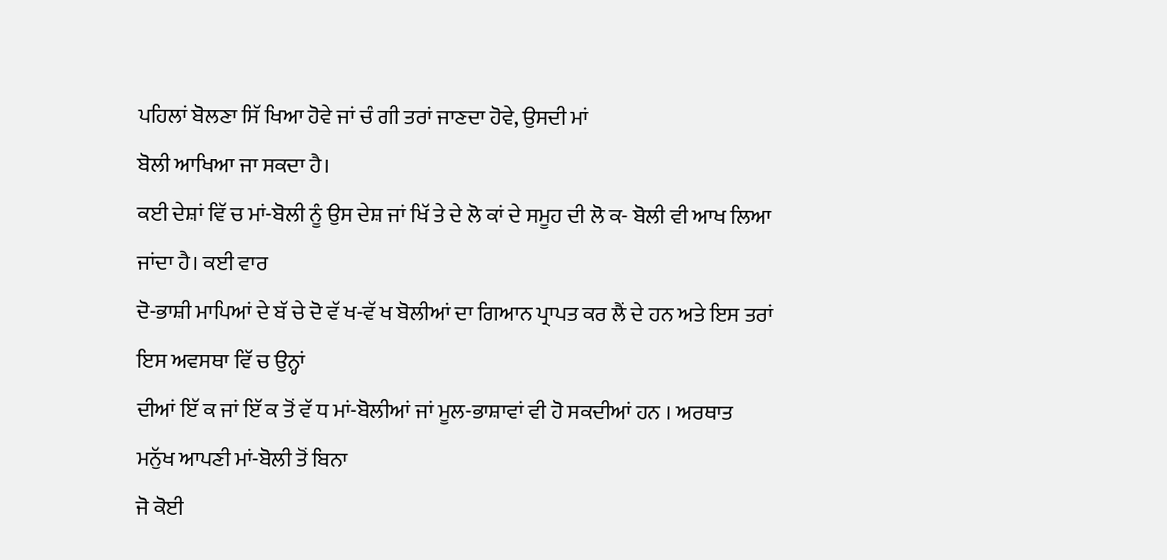ਪਹਿਲਾਂ ਬੋਲਣਾ ਸਿੱ ਖਿਆ ਹੋਵੇ ਜਾਂ ਚੰ ਗੀ ਤਰਾਂ ਜਾਣਦਾ ਹੋਵੇ, ਉਸਦੀ ਮਾਂ
ਬੋਲੀ ਆਖਿਆ ਜਾ ਸਕਦਾ ਹੈ।
ਕਈ ਦੇਸ਼ਾਂ ਵਿੱ ਚ ਮਾਂ-ਬੋਲੀ ਨੂੰ ਉਸ ਦੇਸ਼ ਜਾਂ ਖਿੱ ਤੇ ਦੇ ਲੋ ਕਾਂ ਦੇ ਸਮੂਹ ਦੀ ਲੋ ਕ- ਬੋਲੀ ਵੀ ਆਖ ਲਿਆ ਜਾਂਦਾ ਹੈ। ਕਈ ਵਾਰ
ਦੋ-ਭਾਸ਼ੀ ਮਾਪਿਆਂ ਦੇ ਬੱ ਚੇ ਦੋ ਵੱ ਖ-ਵੱ ਖ ਬੋਲੀਆਂ ਦਾ ਗਿਆਨ ਪ੍ਰਾਪਤ ਕਰ ਲੈਂ ਦੇ ਹਨ ਅਤੇ ਇਸ ਤਰਾਂ ਇਸ ਅਵਸਥਾ ਵਿੱ ਚ ਉਨ੍ਹਾਂ
ਦੀਆਂ ਇੱ ਕ ਜਾਂ ਇੱ ਕ ਤੋਂ ਵੱ ਧ ਮਾਂ-ਬੋਲੀਆਂ ਜਾਂ ਮੂਲ-ਭਾਸ਼ਾਵਾਂ ਵੀ ਹੋ ਸਕਦੀਆਂ ਹਨ । ਅਰਥਾਤ ਮਨੁੱਖ ਆਪਣੀ ਮਾਂ-ਬੋਲੀ ਤੋਂ ਬਿਨਾ
ਜੋ ਕੋਈ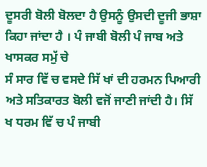ਦੂਸਰੀ ਬੋਲੀ ਬੋਲਦਾ ਹੈ ਉਸਨੂੰ ਉਸਦੀ ਦੂਜੀ ਭਾਸ਼ਾ ਕਿਹਾ ਜਾਂਦਾ ਹੈ । ਪੰ ਜਾਬੀ ਬੋਲੀ ਪੰ ਜਾਬ ਅਤੇ ਖਾਸਕਰ ਸਮੁੱ ਚੇ
ਸੰ ਸਾਰ ਵਿੱ ਚ ਵਸਦੇ ਸਿੱ ਖਾਂ ਦੀ ਹਰਮਨ ਪਿਆਰੀ ਅਤੇ ਸਤਿਕਾਰਤ ਬੋਲੀ ਵਜੋਂ ਜਾਣੀ ਜਾਂਦੀ ਹੈ। ਸਿੱ ਖ ਧਰਮ ਵਿੱ ਚ ਪੰ ਜਾਬੀ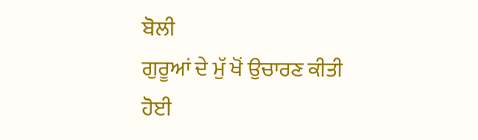ਬੋਲੀ
ਗੁਰੂਆਂ ਦੇ ਮੁੱ ਖੋਂ ਉਚਾਰਣ ਕੀਤੀ ਹੋਈ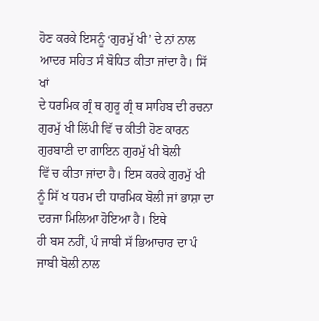ਹੋਣ ਕਰਕੇ ਇਸਨੂੰ ‘ਗੁਰਮੁੱ ਖੀ’ ਦੇ ਨਾਂ ਨਾਲ ਆਦਰ ਸਹਿਤ ਸੰ ਬੋਧਿਤ ਕੀਤਾ ਜਾਂਦਾ ਹੈ। ਸਿੱ ਖਾਂ
ਦੇ ਧਰਮਿਕ ਗ੍ਰੰ ਥ ਗੁਰੂ ਗ੍ਰੰ ਥ ਸਾਹਿਬ ਦੀ ਰਚਨਾ ਗੁਰਮੁੱ ਖੀ ਲਿੱਪੀ ਵਿੱ ਚ ਕੀਤੀ ਹੋਣ ਕਾਰਨ ਗੁਰਬਾਣੀ ਦਾ ਗਾਇਨ ਗੁਰਮੁੱ ਖੀ ਬੋਲੀ
ਵਿੱ ਚ ਕੀਤਾ ਜਾਂਦਾ ਹੈ। ਇਸ ਕਰਕੇ ਗੁਰਮੁੱ ਖੀ ਨੂੰ ਸਿੱ ਖ ਧਰਮ ਦੀ ਧਾਰਮਿਕ ਬੋਲੀ ਜਾਂ ਭਾਸ਼ਾ ਦਾ ਦਰਜਾ ਮਿਲਿਆ ਹੋਇਆ ਹੈ। ਇਥੇ
ਹੀ ਬਸ ਨਹੀਂ, ਪੰ ਜਾਬੀ ਸੱ ਭਿਆਚਾਰ ਦਾ ਪੰ ਜਾਬੀ ਬੋਲੀ ਨਾਲ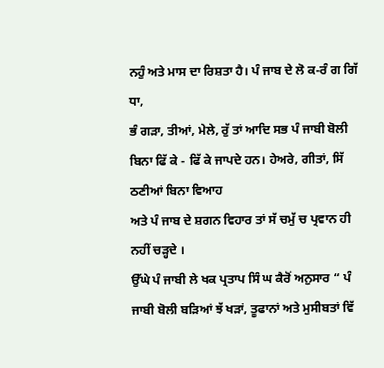ਨਹੁੰ ਅਤੇ ਮਾਸ ਦਾ ਰਿਸ਼ਤਾ ਹੈ। ਪੰ ਜਾਬ ਦੇ ਲੋ ਕ-ਰੰ ਗ ਗਿੱ ਧਾ,
ਭੰ ਗੜਾ, ਤੀਆਂ, ਮੇਲੇ, ਰੁੱ ਤਾਂ ਆਦਿ ਸਭ ਪੰ ਜਾਬੀ ਬੋਲੀ ਬਿਨਾ ਫਿੱ ਕੇ - ਫਿੱ ਕੇ ਜਾਪਦੇ ਹਨ। ਹੇਅਰੇ, ਗੀਤਾਂ, ਸਿੱ ਠਣੀਆਂ ਬਿਨਾ ਵਿਆਹ
ਅਤੇ ਪੰ ਜਾਬ ਦੇ ਸ਼ਗਨ ਵਿਹਾਰ ਤਾਂ ਸੱ ਚਮੁੱ ਚ ਪ੍ਰਵਾਨ ਹੀ ਨਹੀਂ ਚੜ੍ਹਦੇ ।
ਉੱਘੇ ਪੰ ਜਾਬੀ ਲੇ ਖਕ ਪ੍ਰਤਾਪ ਸਿੰ ਘ ਕੈਰੋਂ ਅਨੁਸਾਰ “ ਪੰ ਜਾਬੀ ਬੋਲੀ ਬੜਿਆਂ ਝੱ ਖੜਾਂ, ਤੂਫਾਨਾਂ ਅਤੇ ਮੁਸੀਬਤਾਂ ਵਿੱ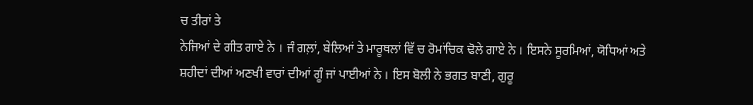ਚ ਤੀਰਾਂ ਤੇ
ਨੇਜਿਆਂ ਦੇ ਗੀਤ ਗਾਏ ਨੇ । ਜੰ ਗਲ਼ਾਂ, ਬੇਲਿਆਂ ਤੇ ਮਾਰੂਥਲਾਂ ਵਿੱ ਚ ਰੋਮਾਂਚਿਕ ਢੋਲੇ ਗਾਏ ਨੇ । ਇਸਨੇ ਸੂਰਮਿਆਂ, ਯੋਧਿਆਂ ਅਤੇ
ਸ਼ਹੀਦਾਂ ਦੀਆਂ ਅਣਖੀ ਵਾਰਾਂ ਦੀਆਂ ਗੂੰ ਜਾਂ ਪਾਈਆਂ ਨੇ । ਇਸ ਬੋਲੀ ਨੇ ਭਗਤ ਬਾਣੀ, ਗੁਰੂ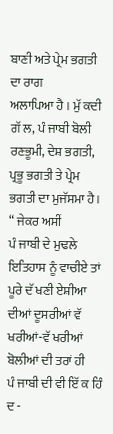ਬਾਣੀ ਅਤੇ ਪ੍ਰੇਮ ਭਗਤੀ ਦਾ ਰਾਗ
ਅਲਾਪਿਆ ਹੈ । ਮੁੱ ਕਦੀ ਗੱ ਲ, ਪੰ ਜਾਬੀ ਬੋਲੀ ਰਣਭੂਮੀ, ਦੇਸ਼ ਭਗਤੀ, ਪ੍ਰਭੂ ਭਗਤੀ ਤੇ ਪ੍ਰੇਮ ਭਗਤੀ ਦਾ ਮੁਜੱਸਮਾ ਹੈ। “ ਜੇਕਰ ਅਸੀਂ
ਪੰ ਜਾਬੀ ਦੇ ਮੁਢਲੇ ਇਤਿਹਾਸ ਨੂੰ ਵਾਚੀਏ ਤਾਂ ਪੂਰੇ ਦੱ ਖਣੀ ਏਸ਼ੀਆ ਦੀਆਂ ਦੂਸਰੀਆਂ ਵੱ ਖਰੀਆਂ-ਵੱ ਖਰੀਆਂ ਬੋਲੀਆਂ ਦੀ ਤਰਾਂ ਹੀ
ਪੰ ਜਾਬੀ ਦੀ ਵੀ ਇੱ ਕ ਹਿੰ ਦ -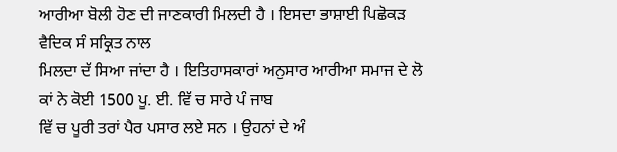ਆਰੀਆ ਬੋਲੀ ਹੋਣ ਦੀ ਜਾਣਕਾਰੀ ਮਿਲਦੀ ਹੈ । ਇਸਦਾ ਭਾਸ਼ਾਈ ਪਿਛੋਕੜ ਵੈਦਿਕ ਸੰ ਸਕ੍ਰਿਤ ਨਾਲ
ਮਿਲਦਾ ਦੱ ਸਿਆ ਜਾਂਦਾ ਹੈ । ਇਤਿਹਾਸਕਾਰਾਂ ਅਨੁਸਾਰ ਆਰੀਆ ਸਮਾਜ ਦੇ ਲੋ ਕਾਂ ਨੇ ਕੋਈ 1500 ਪੂ. ਈ. ਵਿੱ ਚ ਸਾਰੇ ਪੰ ਜਾਬ
ਵਿੱ ਚ ਪੂਰੀ ਤਰਾਂ ਪੈਰ ਪਸਾਰ ਲਏ ਸਨ । ਉਹਨਾਂ ਦੇ ਅੰ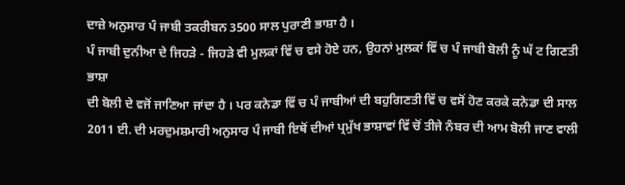ਦਾਜ਼ੇ ਅਨੁਸਾਰ ਪੰ ਜਾਬੀ ਤਕਰੀਬਨ 3500 ਸਾਲ ਪੁਰਾਣੀ ਭਾਸ਼ਾ ਹੈ ।
ਪੰ ਜਾਬੀ ਦੁਨੀਆ ਦੇ ਜਿਹੜੇ - ਜਿਹੜੇ ਵੀ ਮੁਲਕਾਂ ਵਿੱ ਚ ਵਸੇ ਹੋਏ ਹਨ, ਉਹਨਾਂ ਮੁਲਕਾਂ ਵਿੱ ਚ ਪੰ ਜਾਬੀ ਬੋਲੀ ਨੂੰ ਘੱ ਟ ਗਿਣਤੀ ਭਾਸ਼ਾ
ਦੀ ਬੋਲੀ ਦੇ ਵਜੋਂ ਜਾਣਿਆ ਜਾਂਦਾ ਹੈ । ਪਰ ਕਨੇਡਾ ਵਿੱ ਚ ਪੰ ਜਾਬੀਆਂ ਦੀ ਬਹੁਗਿਣਤੀ ਵਿੱ ਚ ਵਸੋਂ ਹੋਣ ਕਰਕੇ ਕਨੇਡਾ ਦੀ ਸਾਲ
2011 ਈ. ਦੀ ਮਰਦੁਮਸ਼ਮਾਰੀ ਅਨੁਸਾਰ ਪੰ ਜਾਬੀ ਇਥੋਂ ਦੀਆਂ ਪ੍ਰਮੁੱਖ ਭਾਸ਼ਾਵਾਂ ਵਿੱ ਚੋਂ ਤੀਜੇ ਨੰਬਰ ਦੀ ਆਮ ਬੋਲੀ ਜਾਣ ਵਾਲੀ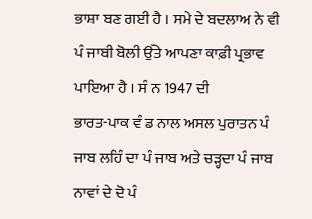ਭਾਸ਼ਾ ਬਣ ਗਈ ਹੈ । ਸਮੇ ਦੇ ਬਦਲਾਅ ਨੇ ਵੀ ਪੰ ਜਾਬੀ ਬੋਲੀ ਉੱਤੇ ਆਪਣਾ ਕਾਫ਼ੀ ਪ੍ਰਭਾਵ ਪਾਇਆ ਹੈ । ਸੰ ਨ 1947 ਦੀ
ਭਾਰਤ-ਪਾਕ ਵੰ ਡ ਨਾਲ ਅਸਲ ਪੁਰਾਤਨ ਪੰ ਜਾਬ ਲਹਿੰ ਦਾ ਪੰ ਜਾਬ ਅਤੇ ਚੜ੍ਹਦਾ ਪੰ ਜਾਬ ਨਾਵਾਂ ਦੇ ਦੋ ਪੰ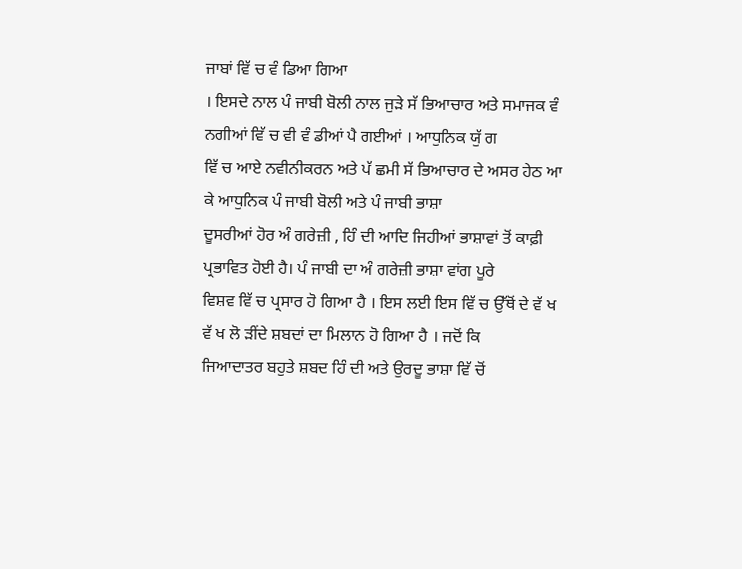ਜਾਬਾਂ ਵਿੱ ਚ ਵੰ ਡਿਆ ਗਿਆ
। ਇਸਦੇ ਨਾਲ ਪੰ ਜਾਬੀ ਬੋਲੀ ਨਾਲ ਜੁੜੇ ਸੱ ਭਿਆਚਾਰ ਅਤੇ ਸਮਾਜਕ ਵੰ ਨਗੀਆਂ ਵਿੱ ਚ ਵੀ ਵੰ ਡੀਆਂ ਪੈ ਗਈਆਂ । ਆਧੁਨਿਕ ਯੁੱ ਗ
ਵਿੱ ਚ ਆਏ ਨਵੀਨੀਕਰਨ ਅਤੇ ਪੱ ਛਮੀ ਸੱ ਭਿਆਚਾਰ ਦੇ ਅਸਰ ਹੇਠ ਆ ਕੇ ਆਧੁਨਿਕ ਪੰ ਜਾਬੀ ਬੋਲੀ ਅਤੇ ਪੰ ਜਾਬੀ ਭਾਸ਼ਾ
ਦੂਸਰੀਆਂ ਹੋਰ ਅੰ ਗਰੇਜ਼ੀ , ਹਿੰ ਦੀ ਆਦਿ ਜਿਹੀਆਂ ਭਾਸ਼ਾਵਾਂ ਤੋਂ ਕਾਫ਼ੀ ਪ੍ਰਭਾਵਿਤ ਹੋਈ ਹੈ। ਪੰ ਜਾਬੀ ਦਾ ਅੰ ਗਰੇਜ਼ੀ ਭਾਸ਼ਾ ਵਾਂਗ ਪੂਰੇ
ਵਿਸ਼ਵ ਵਿੱ ਚ ਪ੍ਰਸਾਰ ਹੋ ਗਿਆ ਹੈ । ਇਸ ਲਈ ਇਸ ਵਿੱ ਚ ਉੱਥੋਂ ਦੇ ਵੱ ਖ ਵੱ ਖ ਲੋ ੜੀਂਦੇ ਸ਼ਬਦਾਂ ਦਾ ਮਿਲਾਨ ਹੋ ਗਿਆ ਹੈ । ਜਦੋਂ ਕਿ
ਜਿਆਦਾਤਰ ਬਹੁਤੇ ਸ਼ਬਦ ਹਿੰ ਦੀ ਅਤੇ ਉਰਦੂ ਭਾਸ਼ਾ ਵਿੱ ਚੋਂ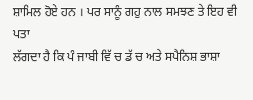ਸ਼ਾਮਿਲ ਹੋਏ ਹਨ । ਪਰ ਸਾਨੂੰ ਗਹੁ ਨਾਲ ਸਮਝਣ ਤੇ ਇਹ ਵੀ ਪਤਾ
ਲੱਗਦਾ ਹੈ ਕਿ ਪੰ ਜਾਬੀ ਵਿੱ ਚ ਡੱ ਚ ਅਤੇ ਸਪੈਨਿਸ਼ ਭਾਸ਼ਾ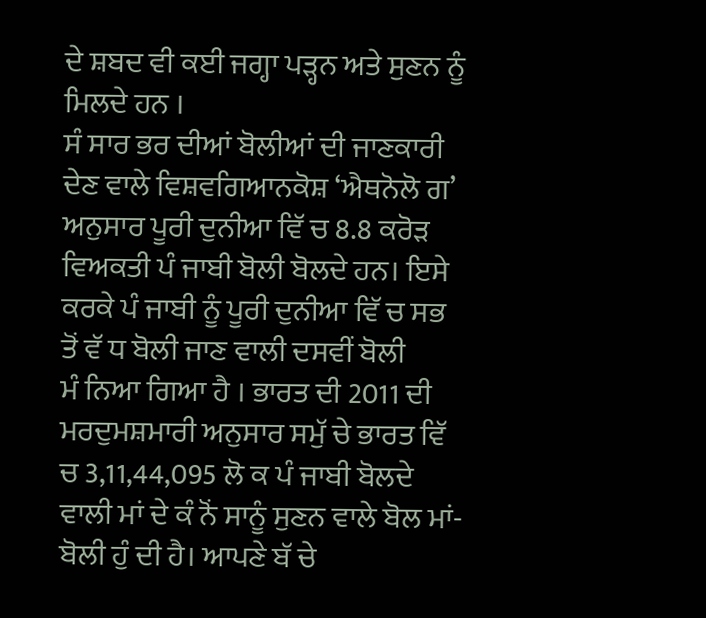ਦੇ ਸ਼ਬਦ ਵੀ ਕਈ ਜਗ੍ਹਾ ਪੜ੍ਹਨ ਅਤੇ ਸੁਣਨ ਨੂੰ ਮਿਲਦੇ ਹਨ ।
ਸੰ ਸਾਰ ਭਰ ਦੀਆਂ ਬੋਲੀਆਂ ਦੀ ਜਾਣਕਾਰੀ ਦੇਣ ਵਾਲੇ ਵਿਸ਼ਵਗਿਆਨਕੋਸ਼ ‘ਐਥਨੋਲੋ ਗ’ ਅਨੁਸਾਰ ਪੂਰੀ ਦੁਨੀਆ ਵਿੱ ਚ 8.8 ਕਰੋੜ
ਵਿਅਕਤੀ ਪੰ ਜਾਬੀ ਬੋਲੀ ਬੋਲਦੇ ਹਨ। ਇਸੇ ਕਰਕੇ ਪੰ ਜਾਬੀ ਨੂੰ ਪੂਰੀ ਦੁਨੀਆ ਵਿੱ ਚ ਸਭ ਤੋਂ ਵੱ ਧ ਬੋਲੀ ਜਾਣ ਵਾਲੀ ਦਸਵੀਂ ਬੋਲੀ
ਮੰ ਨਿਆ ਗਿਆ ਹੈ । ਭਾਰਤ ਦੀ 2011 ਦੀ ਮਰਦੁਮਸ਼ਮਾਰੀ ਅਨੁਸਾਰ ਸਮੁੱ ਚੇ ਭਾਰਤ ਵਿੱ ਚ 3,11,44,095 ਲੋ ਕ ਪੰ ਜਾਬੀ ਬੋਲਦੇ
ਵਾਲੀ ਮਾਂ ਦੇ ਕੰ ਨੋਂ ਸਾਨੂੰ ਸੁਣਨ ਵਾਲੇ ਬੋਲ ਮਾਂ-ਬੋਲੀ ਹੁੰ ਦੀ ਹੈ। ਆਪਣੇ ਬੱ ਚੇ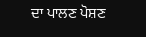ਦਾ ਪਾਲਣ ਪੋਸ਼ਣ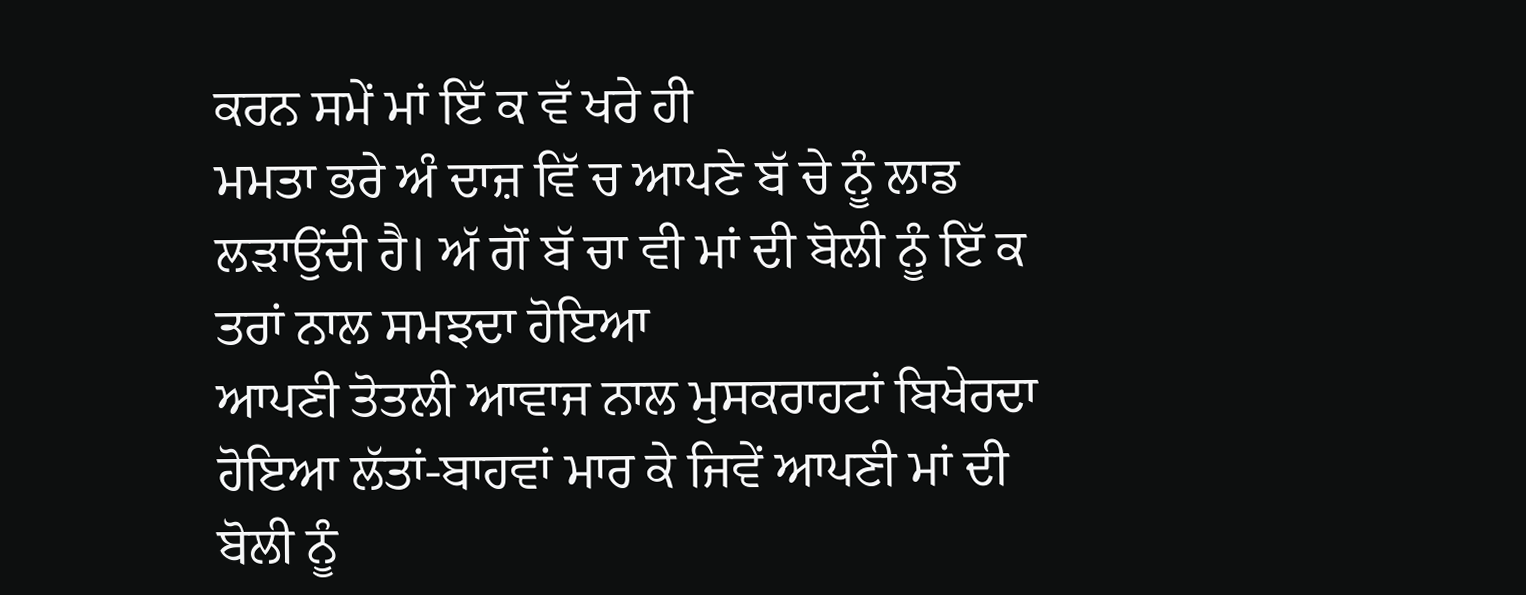ਕਰਨ ਸਮੇਂ ਮਾਂ ਇੱ ਕ ਵੱ ਖਰੇ ਹੀ
ਮਮਤਾ ਭਰੇ ਅੰ ਦਾਜ਼ ਵਿੱ ਚ ਆਪਣੇ ਬੱ ਚੇ ਨੂੰ ਲਾਡ ਲੜਾਉਂਦੀ ਹੈ। ਅੱ ਗੋਂ ਬੱ ਚਾ ਵੀ ਮਾਂ ਦੀ ਬੋਲੀ ਨੂੰ ਇੱ ਕ ਤਰਾਂ ਨਾਲ ਸਮਝਦਾ ਹੋਇਆ
ਆਪਣੀ ਤੋਤਲੀ ਆਵਾਜ ਨਾਲ ਮੁਸਕਰਾਹਟਾਂ ਬਿਖੇਰਦਾ ਹੋਇਆ ਲੱਤਾਂ-ਬਾਹਵਾਂ ਮਾਰ ਕੇ ਜਿਵੇਂ ਆਪਣੀ ਮਾਂ ਦੀ ਬੋਲੀ ਨੂੰ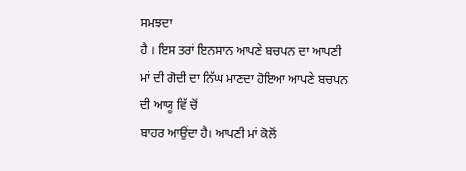ਸਮਝਦਾ
ਹੈ । ਇਸ ਤਰਾਂ ਇਨਸਾਨ ਆਪਣੇ ਬਚਪਨ ਦਾ ਆਪਣੀ ਮਾਂ ਦੀ ਗੋਦੀ ਦਾ ਨਿੱਘ ਮਾਣਦਾ ਹੋਇਆ ਆਪਣੇ ਬਚਪਨ ਦੀ ਆਯੂ ਵਿੱ ਚੋਂ
ਬਾਹਰ ਆਉਂਦਾ ਹੈ। ਆਪਣੀ ਮਾਂ ਕੋਲੋਂ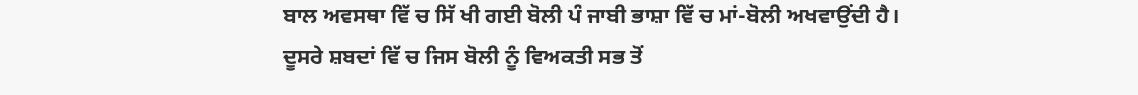ਬਾਲ ਅਵਸਥਾ ਵਿੱ ਚ ਸਿੱ ਖੀ ਗਈ ਬੋਲੀ ਪੰ ਜਾਬੀ ਭਾਸ਼ਾ ਵਿੱ ਚ ਮਾਂ-ਬੋਲੀ ਅਖਵਾਉਂਦੀ ਹੈ।
ਦੂਸਰੇ ਸ਼ਬਦਾਂ ਵਿੱ ਚ ਜਿਸ ਬੋਲੀ ਨੂੰ ਵਿਅਕਤੀ ਸਭ ਤੋਂ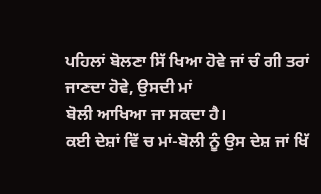ਪਹਿਲਾਂ ਬੋਲਣਾ ਸਿੱ ਖਿਆ ਹੋਵੇ ਜਾਂ ਚੰ ਗੀ ਤਰਾਂ ਜਾਣਦਾ ਹੋਵੇ, ਉਸਦੀ ਮਾਂ
ਬੋਲੀ ਆਖਿਆ ਜਾ ਸਕਦਾ ਹੈ।
ਕਈ ਦੇਸ਼ਾਂ ਵਿੱ ਚ ਮਾਂ-ਬੋਲੀ ਨੂੰ ਉਸ ਦੇਸ਼ ਜਾਂ ਖਿੱ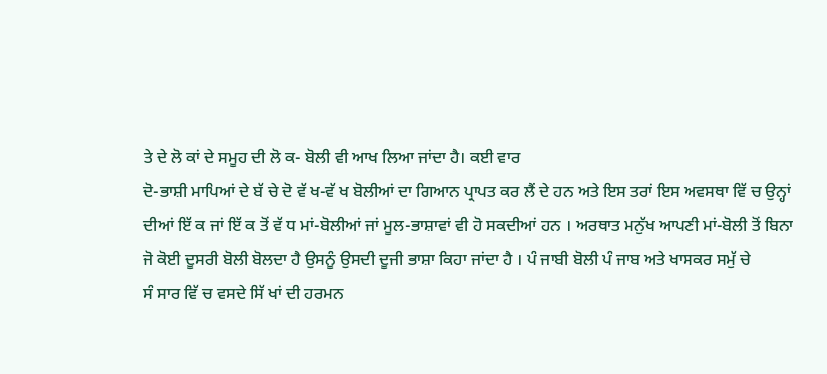ਤੇ ਦੇ ਲੋ ਕਾਂ ਦੇ ਸਮੂਹ ਦੀ ਲੋ ਕ- ਬੋਲੀ ਵੀ ਆਖ ਲਿਆ ਜਾਂਦਾ ਹੈ। ਕਈ ਵਾਰ
ਦੋ-ਭਾਸ਼ੀ ਮਾਪਿਆਂ ਦੇ ਬੱ ਚੇ ਦੋ ਵੱ ਖ-ਵੱ ਖ ਬੋਲੀਆਂ ਦਾ ਗਿਆਨ ਪ੍ਰਾਪਤ ਕਰ ਲੈਂ ਦੇ ਹਨ ਅਤੇ ਇਸ ਤਰਾਂ ਇਸ ਅਵਸਥਾ ਵਿੱ ਚ ਉਨ੍ਹਾਂ
ਦੀਆਂ ਇੱ ਕ ਜਾਂ ਇੱ ਕ ਤੋਂ ਵੱ ਧ ਮਾਂ-ਬੋਲੀਆਂ ਜਾਂ ਮੂਲ-ਭਾਸ਼ਾਵਾਂ ਵੀ ਹੋ ਸਕਦੀਆਂ ਹਨ । ਅਰਥਾਤ ਮਨੁੱਖ ਆਪਣੀ ਮਾਂ-ਬੋਲੀ ਤੋਂ ਬਿਨਾ
ਜੋ ਕੋਈ ਦੂਸਰੀ ਬੋਲੀ ਬੋਲਦਾ ਹੈ ਉਸਨੂੰ ਉਸਦੀ ਦੂਜੀ ਭਾਸ਼ਾ ਕਿਹਾ ਜਾਂਦਾ ਹੈ । ਪੰ ਜਾਬੀ ਬੋਲੀ ਪੰ ਜਾਬ ਅਤੇ ਖਾਸਕਰ ਸਮੁੱ ਚੇ
ਸੰ ਸਾਰ ਵਿੱ ਚ ਵਸਦੇ ਸਿੱ ਖਾਂ ਦੀ ਹਰਮਨ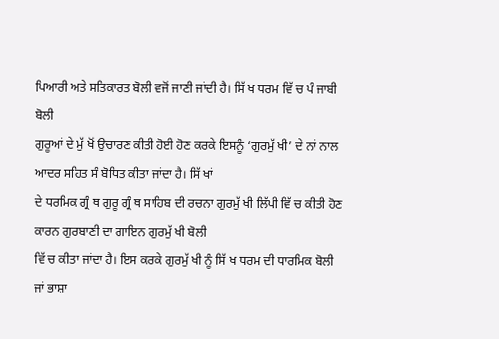ਪਿਆਰੀ ਅਤੇ ਸਤਿਕਾਰਤ ਬੋਲੀ ਵਜੋਂ ਜਾਣੀ ਜਾਂਦੀ ਹੈ। ਸਿੱ ਖ ਧਰਮ ਵਿੱ ਚ ਪੰ ਜਾਬੀ ਬੋਲੀ
ਗੁਰੂਆਂ ਦੇ ਮੁੱ ਖੋਂ ਉਚਾਰਣ ਕੀਤੀ ਹੋਈ ਹੋਣ ਕਰਕੇ ਇਸਨੂੰ ‘ਗੁਰਮੁੱ ਖੀ’ ਦੇ ਨਾਂ ਨਾਲ ਆਦਰ ਸਹਿਤ ਸੰ ਬੋਧਿਤ ਕੀਤਾ ਜਾਂਦਾ ਹੈ। ਸਿੱ ਖਾਂ
ਦੇ ਧਰਮਿਕ ਗ੍ਰੰ ਥ ਗੁਰੂ ਗ੍ਰੰ ਥ ਸਾਹਿਬ ਦੀ ਰਚਨਾ ਗੁਰਮੁੱ ਖੀ ਲਿੱਪੀ ਵਿੱ ਚ ਕੀਤੀ ਹੋਣ ਕਾਰਨ ਗੁਰਬਾਣੀ ਦਾ ਗਾਇਨ ਗੁਰਮੁੱ ਖੀ ਬੋਲੀ
ਵਿੱ ਚ ਕੀਤਾ ਜਾਂਦਾ ਹੈ। ਇਸ ਕਰਕੇ ਗੁਰਮੁੱ ਖੀ ਨੂੰ ਸਿੱ ਖ ਧਰਮ ਦੀ ਧਾਰਮਿਕ ਬੋਲੀ ਜਾਂ ਭਾਸ਼ਾ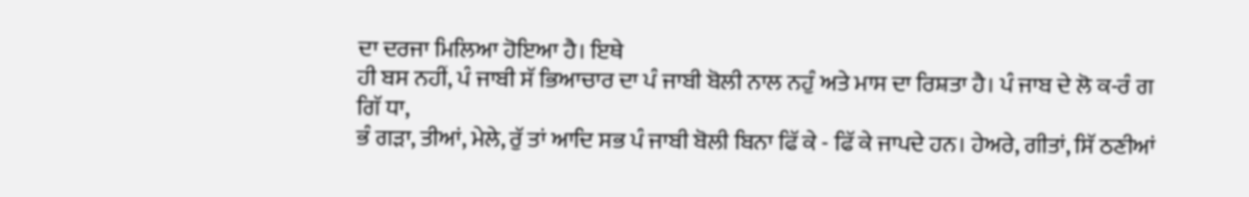ਦਾ ਦਰਜਾ ਮਿਲਿਆ ਹੋਇਆ ਹੈ। ਇਥੇ
ਹੀ ਬਸ ਨਹੀਂ, ਪੰ ਜਾਬੀ ਸੱ ਭਿਆਚਾਰ ਦਾ ਪੰ ਜਾਬੀ ਬੋਲੀ ਨਾਲ ਨਹੁੰ ਅਤੇ ਮਾਸ ਦਾ ਰਿਸ਼ਤਾ ਹੈ। ਪੰ ਜਾਬ ਦੇ ਲੋ ਕ-ਰੰ ਗ ਗਿੱ ਧਾ,
ਭੰ ਗੜਾ, ਤੀਆਂ, ਮੇਲੇ, ਰੁੱ ਤਾਂ ਆਦਿ ਸਭ ਪੰ ਜਾਬੀ ਬੋਲੀ ਬਿਨਾ ਫਿੱ ਕੇ - ਫਿੱ ਕੇ ਜਾਪਦੇ ਹਨ। ਹੇਅਰੇ, ਗੀਤਾਂ, ਸਿੱ ਠਣੀਆਂ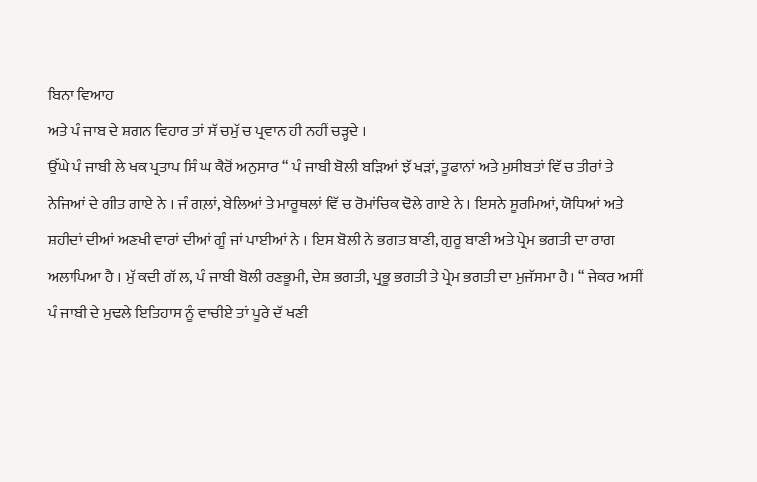ਬਿਨਾ ਵਿਆਹ
ਅਤੇ ਪੰ ਜਾਬ ਦੇ ਸ਼ਗਨ ਵਿਹਾਰ ਤਾਂ ਸੱ ਚਮੁੱ ਚ ਪ੍ਰਵਾਨ ਹੀ ਨਹੀਂ ਚੜ੍ਹਦੇ ।
ਉੱਘੇ ਪੰ ਜਾਬੀ ਲੇ ਖਕ ਪ੍ਰਤਾਪ ਸਿੰ ਘ ਕੈਰੋਂ ਅਨੁਸਾਰ “ ਪੰ ਜਾਬੀ ਬੋਲੀ ਬੜਿਆਂ ਝੱ ਖੜਾਂ, ਤੂਫਾਨਾਂ ਅਤੇ ਮੁਸੀਬਤਾਂ ਵਿੱ ਚ ਤੀਰਾਂ ਤੇ
ਨੇਜਿਆਂ ਦੇ ਗੀਤ ਗਾਏ ਨੇ । ਜੰ ਗਲ਼ਾਂ, ਬੇਲਿਆਂ ਤੇ ਮਾਰੂਥਲਾਂ ਵਿੱ ਚ ਰੋਮਾਂਚਿਕ ਢੋਲੇ ਗਾਏ ਨੇ । ਇਸਨੇ ਸੂਰਮਿਆਂ, ਯੋਧਿਆਂ ਅਤੇ
ਸ਼ਹੀਦਾਂ ਦੀਆਂ ਅਣਖੀ ਵਾਰਾਂ ਦੀਆਂ ਗੂੰ ਜਾਂ ਪਾਈਆਂ ਨੇ । ਇਸ ਬੋਲੀ ਨੇ ਭਗਤ ਬਾਣੀ, ਗੁਰੂ ਬਾਣੀ ਅਤੇ ਪ੍ਰੇਮ ਭਗਤੀ ਦਾ ਰਾਗ
ਅਲਾਪਿਆ ਹੈ । ਮੁੱ ਕਦੀ ਗੱ ਲ, ਪੰ ਜਾਬੀ ਬੋਲੀ ਰਣਭੂਮੀ, ਦੇਸ਼ ਭਗਤੀ, ਪ੍ਰਭੂ ਭਗਤੀ ਤੇ ਪ੍ਰੇਮ ਭਗਤੀ ਦਾ ਮੁਜੱਸਮਾ ਹੈ। “ ਜੇਕਰ ਅਸੀਂ
ਪੰ ਜਾਬੀ ਦੇ ਮੁਢਲੇ ਇਤਿਹਾਸ ਨੂੰ ਵਾਚੀਏ ਤਾਂ ਪੂਰੇ ਦੱ ਖਣੀ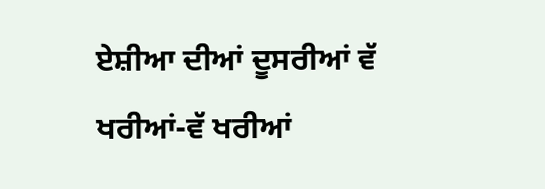ਏਸ਼ੀਆ ਦੀਆਂ ਦੂਸਰੀਆਂ ਵੱ ਖਰੀਆਂ-ਵੱ ਖਰੀਆਂ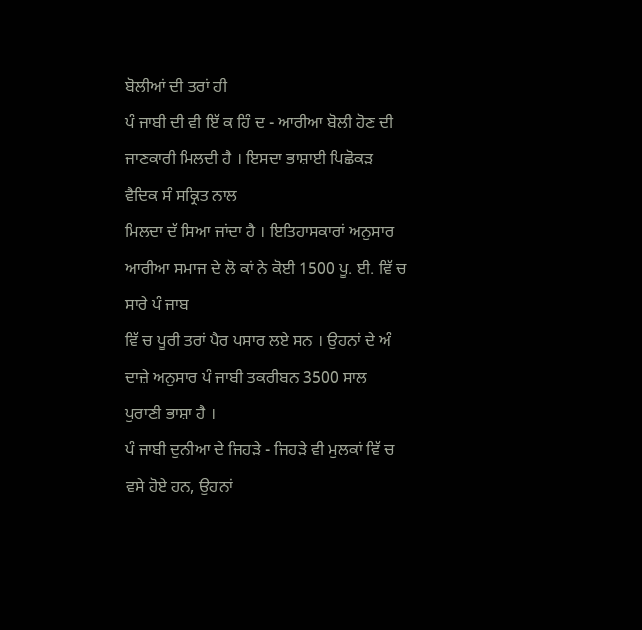ਬੋਲੀਆਂ ਦੀ ਤਰਾਂ ਹੀ
ਪੰ ਜਾਬੀ ਦੀ ਵੀ ਇੱ ਕ ਹਿੰ ਦ - ਆਰੀਆ ਬੋਲੀ ਹੋਣ ਦੀ ਜਾਣਕਾਰੀ ਮਿਲਦੀ ਹੈ । ਇਸਦਾ ਭਾਸ਼ਾਈ ਪਿਛੋਕੜ ਵੈਦਿਕ ਸੰ ਸਕ੍ਰਿਤ ਨਾਲ
ਮਿਲਦਾ ਦੱ ਸਿਆ ਜਾਂਦਾ ਹੈ । ਇਤਿਹਾਸਕਾਰਾਂ ਅਨੁਸਾਰ ਆਰੀਆ ਸਮਾਜ ਦੇ ਲੋ ਕਾਂ ਨੇ ਕੋਈ 1500 ਪੂ. ਈ. ਵਿੱ ਚ ਸਾਰੇ ਪੰ ਜਾਬ
ਵਿੱ ਚ ਪੂਰੀ ਤਰਾਂ ਪੈਰ ਪਸਾਰ ਲਏ ਸਨ । ਉਹਨਾਂ ਦੇ ਅੰ ਦਾਜ਼ੇ ਅਨੁਸਾਰ ਪੰ ਜਾਬੀ ਤਕਰੀਬਨ 3500 ਸਾਲ ਪੁਰਾਣੀ ਭਾਸ਼ਾ ਹੈ ।
ਪੰ ਜਾਬੀ ਦੁਨੀਆ ਦੇ ਜਿਹੜੇ - ਜਿਹੜੇ ਵੀ ਮੁਲਕਾਂ ਵਿੱ ਚ ਵਸੇ ਹੋਏ ਹਨ, ਉਹਨਾਂ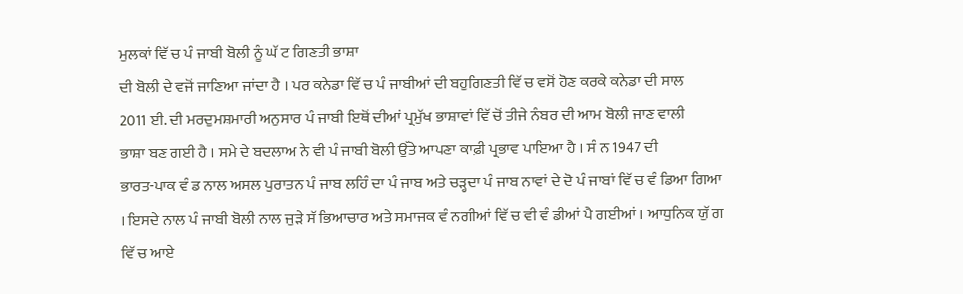ਮੁਲਕਾਂ ਵਿੱ ਚ ਪੰ ਜਾਬੀ ਬੋਲੀ ਨੂੰ ਘੱ ਟ ਗਿਣਤੀ ਭਾਸ਼ਾ
ਦੀ ਬੋਲੀ ਦੇ ਵਜੋਂ ਜਾਣਿਆ ਜਾਂਦਾ ਹੈ । ਪਰ ਕਨੇਡਾ ਵਿੱ ਚ ਪੰ ਜਾਬੀਆਂ ਦੀ ਬਹੁਗਿਣਤੀ ਵਿੱ ਚ ਵਸੋਂ ਹੋਣ ਕਰਕੇ ਕਨੇਡਾ ਦੀ ਸਾਲ
2011 ਈ. ਦੀ ਮਰਦੁਮਸ਼ਮਾਰੀ ਅਨੁਸਾਰ ਪੰ ਜਾਬੀ ਇਥੋਂ ਦੀਆਂ ਪ੍ਰਮੁੱਖ ਭਾਸ਼ਾਵਾਂ ਵਿੱ ਚੋਂ ਤੀਜੇ ਨੰਬਰ ਦੀ ਆਮ ਬੋਲੀ ਜਾਣ ਵਾਲੀ
ਭਾਸ਼ਾ ਬਣ ਗਈ ਹੈ । ਸਮੇ ਦੇ ਬਦਲਾਅ ਨੇ ਵੀ ਪੰ ਜਾਬੀ ਬੋਲੀ ਉੱਤੇ ਆਪਣਾ ਕਾਫ਼ੀ ਪ੍ਰਭਾਵ ਪਾਇਆ ਹੈ । ਸੰ ਨ 1947 ਦੀ
ਭਾਰਤ-ਪਾਕ ਵੰ ਡ ਨਾਲ ਅਸਲ ਪੁਰਾਤਨ ਪੰ ਜਾਬ ਲਹਿੰ ਦਾ ਪੰ ਜਾਬ ਅਤੇ ਚੜ੍ਹਦਾ ਪੰ ਜਾਬ ਨਾਵਾਂ ਦੇ ਦੋ ਪੰ ਜਾਬਾਂ ਵਿੱ ਚ ਵੰ ਡਿਆ ਗਿਆ
। ਇਸਦੇ ਨਾਲ ਪੰ ਜਾਬੀ ਬੋਲੀ ਨਾਲ ਜੁੜੇ ਸੱ ਭਿਆਚਾਰ ਅਤੇ ਸਮਾਜਕ ਵੰ ਨਗੀਆਂ ਵਿੱ ਚ ਵੀ ਵੰ ਡੀਆਂ ਪੈ ਗਈਆਂ । ਆਧੁਨਿਕ ਯੁੱ ਗ
ਵਿੱ ਚ ਆਏ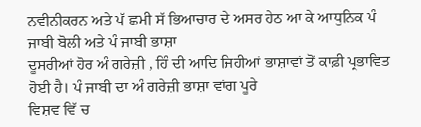ਨਵੀਨੀਕਰਨ ਅਤੇ ਪੱ ਛਮੀ ਸੱ ਭਿਆਚਾਰ ਦੇ ਅਸਰ ਹੇਠ ਆ ਕੇ ਆਧੁਨਿਕ ਪੰ ਜਾਬੀ ਬੋਲੀ ਅਤੇ ਪੰ ਜਾਬੀ ਭਾਸ਼ਾ
ਦੂਸਰੀਆਂ ਹੋਰ ਅੰ ਗਰੇਜ਼ੀ , ਹਿੰ ਦੀ ਆਦਿ ਜਿਹੀਆਂ ਭਾਸ਼ਾਵਾਂ ਤੋਂ ਕਾਫ਼ੀ ਪ੍ਰਭਾਵਿਤ ਹੋਈ ਹੈ। ਪੰ ਜਾਬੀ ਦਾ ਅੰ ਗਰੇਜ਼ੀ ਭਾਸ਼ਾ ਵਾਂਗ ਪੂਰੇ
ਵਿਸ਼ਵ ਵਿੱ ਚ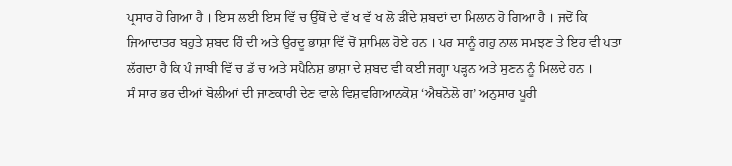ਪ੍ਰਸਾਰ ਹੋ ਗਿਆ ਹੈ । ਇਸ ਲਈ ਇਸ ਵਿੱ ਚ ਉੱਥੋਂ ਦੇ ਵੱ ਖ ਵੱ ਖ ਲੋ ੜੀਂਦੇ ਸ਼ਬਦਾਂ ਦਾ ਮਿਲਾਨ ਹੋ ਗਿਆ ਹੈ । ਜਦੋਂ ਕਿ
ਜਿਆਦਾਤਰ ਬਹੁਤੇ ਸ਼ਬਦ ਹਿੰ ਦੀ ਅਤੇ ਉਰਦੂ ਭਾਸ਼ਾ ਵਿੱ ਚੋਂ ਸ਼ਾਮਿਲ ਹੋਏ ਹਨ । ਪਰ ਸਾਨੂੰ ਗਹੁ ਨਾਲ ਸਮਝਣ ਤੇ ਇਹ ਵੀ ਪਤਾ
ਲੱਗਦਾ ਹੈ ਕਿ ਪੰ ਜਾਬੀ ਵਿੱ ਚ ਡੱ ਚ ਅਤੇ ਸਪੈਨਿਸ਼ ਭਾਸ਼ਾ ਦੇ ਸ਼ਬਦ ਵੀ ਕਈ ਜਗ੍ਹਾ ਪੜ੍ਹਨ ਅਤੇ ਸੁਣਨ ਨੂੰ ਮਿਲਦੇ ਹਨ ।
ਸੰ ਸਾਰ ਭਰ ਦੀਆਂ ਬੋਲੀਆਂ ਦੀ ਜਾਣਕਾਰੀ ਦੇਣ ਵਾਲੇ ਵਿਸ਼ਵਗਿਆਨਕੋਸ਼ ‘ਐਥਨੋਲੋ ਗ’ ਅਨੁਸਾਰ ਪੂਰੀ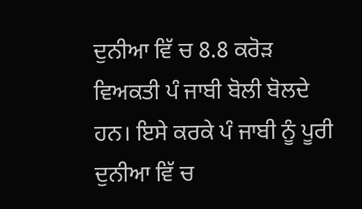ਦੁਨੀਆ ਵਿੱ ਚ 8.8 ਕਰੋੜ
ਵਿਅਕਤੀ ਪੰ ਜਾਬੀ ਬੋਲੀ ਬੋਲਦੇ ਹਨ। ਇਸੇ ਕਰਕੇ ਪੰ ਜਾਬੀ ਨੂੰ ਪੂਰੀ ਦੁਨੀਆ ਵਿੱ ਚ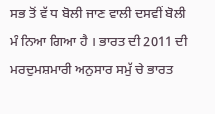ਸਭ ਤੋਂ ਵੱ ਧ ਬੋਲੀ ਜਾਣ ਵਾਲੀ ਦਸਵੀਂ ਬੋਲੀ
ਮੰ ਨਿਆ ਗਿਆ ਹੈ । ਭਾਰਤ ਦੀ 2011 ਦੀ ਮਰਦੁਮਸ਼ਮਾਰੀ ਅਨੁਸਾਰ ਸਮੁੱ ਚੇ ਭਾਰਤ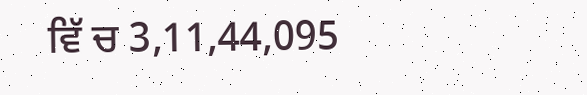ਵਿੱ ਚ 3,11,44,095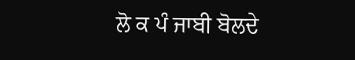ਲੋ ਕ ਪੰ ਜਾਬੀ ਬੋਲਦੇ